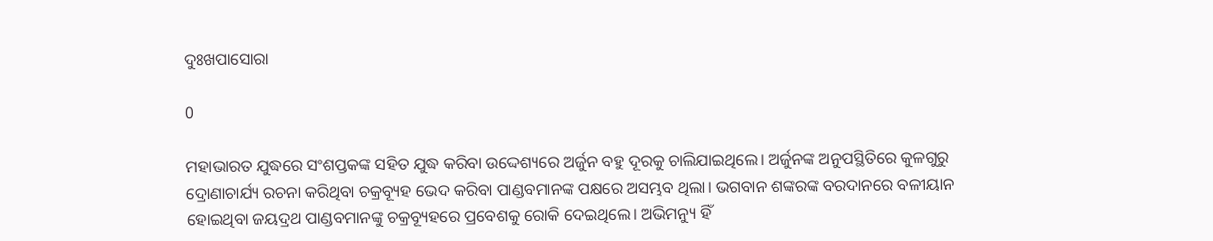ଦୁଃଖପାସୋରା

0

ମହାଭାରତ ଯୁଦ୍ଧରେ ସଂଶପ୍ତକଙ୍କ ସହିତ ଯୁଦ୍ଧ କରିବା ଉଦ୍ଦେଶ୍ୟରେ ଅର୍ଜୁନ ବହୁ ଦୂରକୁ ଚାଲିଯାଇଥିଲେ। ଅର୍ଜୁନଙ୍କ ଅନୁପସ୍ଥିତିରେ କୁଳଗୁରୁ ଦ୍ରୋଣାଚାର୍ଯ୍ୟ ରଚନା କରିଥିବା ଚକ୍ରବ୍ୟୂହ ଭେଦ କରିବା ପାଣ୍ଡବମାନଙ୍କ ପକ୍ଷରେ ଅସମ୍ଭବ ଥିଲା। ଭଗବାନ ଶଙ୍କରଙ୍କ ବରଦାନରେ ବଳୀୟାନ ହୋଇଥିବା ଜୟଦ୍ରଥ ପାଣ୍ଡବମାନଙ୍କୁ ଚକ୍ରବ୍ୟୂହରେ ପ୍ରବେଶକୁ ରୋକି ଦେଇଥିଲେ। ଅଭିମନ୍ୟୁ ହିଁ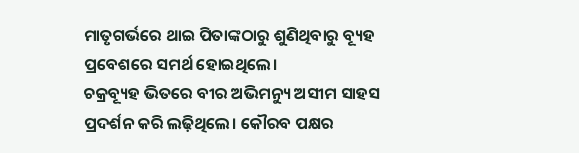ମାତୃଗର୍ଭରେ ଥାଇ ପିତାଙ୍କଠାରୁ ଶୁଣିଥିବାରୁ ବ୍ୟୂହ ପ୍ରବେଶରେ ସମର୍ଥ ହୋଇଥିଲେ।
ଚକ୍ରବ୍ୟୂହ ଭିତରେ ବୀର ଅଭିମନ୍ୟୁ ଅସୀମ ସାହସ ପ୍ରଦର୍ଶନ କରି ଲଢ଼ିଥିଲେ। କୌରବ ପକ୍ଷର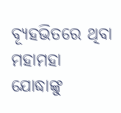ବ୍ୟୂହଭିତରେ ଥିବା ମହାମହା ଯୋଦ୍ଧାଙ୍କୁ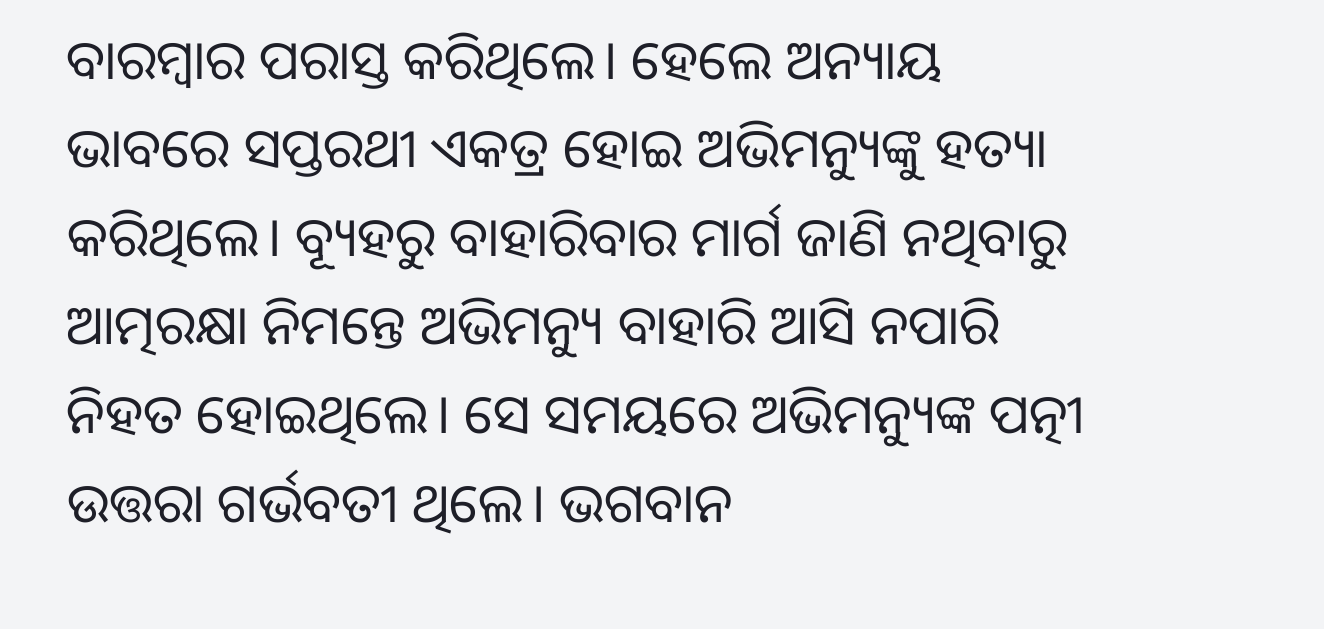ବାରମ୍ବାର ପରାସ୍ତ କରିଥିଲେ। ହେଲେ ଅନ୍ୟାୟ ଭାବରେ ସପ୍ତରଥୀ ଏକତ୍ର ହୋଇ ଅଭିମନ୍ୟୁଙ୍କୁ ହତ୍ୟା କରିଥିଲେ। ବ୍ୟୂହରୁ ବାହାରିବାର ମାର୍ଗ ଜାଣି ନଥିବାରୁ ଆତ୍ମରକ୍ଷା ନିମନ୍ତେ ଅଭିମନ୍ୟୁ ବାହାରି ଆସି ନପାରି ନିହତ ହୋଇଥିଲେ। ସେ ସମୟରେ ଅଭିମନ୍ୟୁଙ୍କ ପତ୍ନୀ ଉତ୍ତରା ଗର୍ଭବତୀ ଥିଲେ। ଭଗବାନ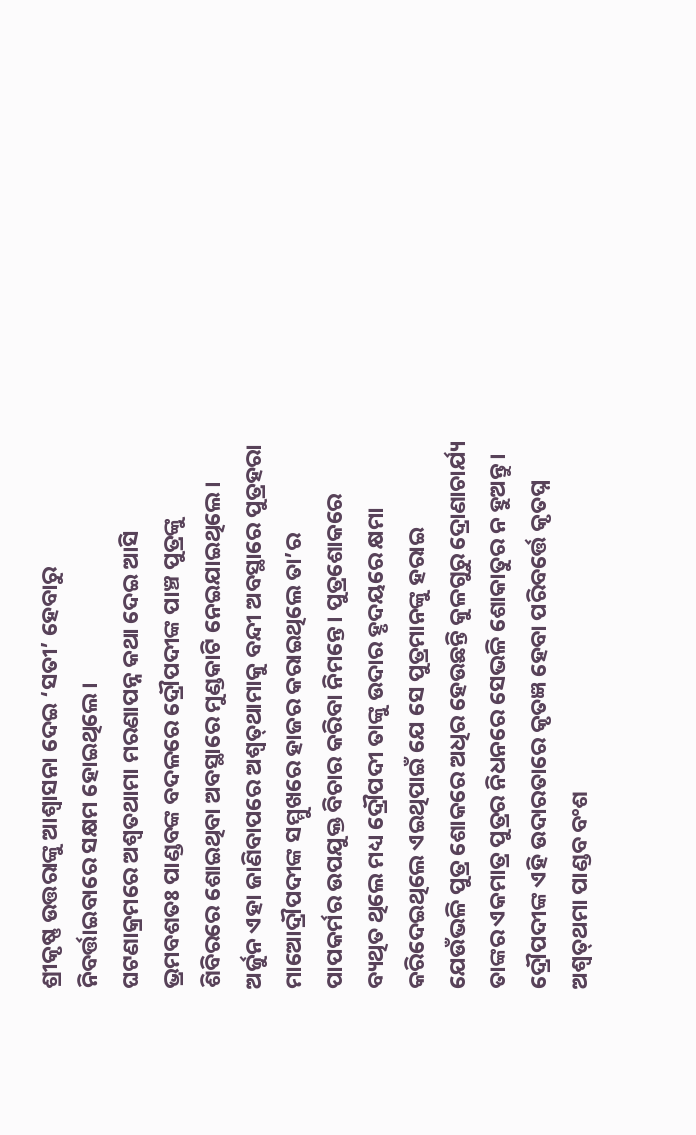ଶ୍ରୀକୃଷ୍ଣ ଉତ୍ତରାଙ୍କୁ ଆଶ୍ବାସନା ଦେଇ ‘ସତୀ’ ହେବାରୁ ନିବର୍ତ୍ତାଇବାରେ ସକ୍ଷମ ହୋଇଥିଲେ।
ଘଟଣାକ୍ରମରେ ଅଶ୍ବତଥାମା ମରଣାପନ୍ନ କଥା ଦେଇ ଆସି ଭ୍ରମବଶତଃ ପାଣ୍ଡବଙ୍କ ବଦଳରେ ଦ୍ରୌପଦୀଙ୍କ ପାଞ୍ଚ ପୁତ୍ରଙ୍କୁ ଶିବିରରେ ଶୋଇଥିବା ଅବସ୍ଥାରେ ମୁଣ୍ଡକାଟି ନେଇଯାଇଥିଲେ। ଅର୍ଜୁନ ଏହା ଜାଣିବାପରେ ଅଶ୍ବତ୍‌ଥାମାକୁ ବନ୍ଦୀ ଅବସ୍ଥାରେ ପୁତ୍ରହରା ମାଆ‌େ‌‌ଦ୍ରୗପଦୀଙ୍କ ସମ୍ମୁଖରେ ହାଜର କରାଇଥିଲେ ତା’ର ପାପକର୍ମର ଉପଯୁକ୍ତ ବିଚାର କରିବା ନିମନ୍ତେ। ପୁତ୍ରଶୋକରେ ବ୍ୟଥିତ ଥିଲେ ମଧ୍ୟ ଦ୍ରୌପଦୀ ତାଙ୍କୁ ଉଦାର ହୃଦୟରେ କ୍ଷମା କରିଦେଇଥିଲେ ଏଇଥିପାଇଁ ଯେ ସେ ପୁତ୍ରମାନଙ୍କୁ ହରାଇ ଯେଉଁଭଳି ପୁତ୍ର ଶୋକରେ ଅଧିର ହେଉଛନ୍ତି କୁଳଗୁରୁ ଦ୍ରୋଣାଚାର୍ଯ୍ୟ ତାଙ୍କର ଏକମାତ୍ର ପୁତ୍ରର ନିଧନରେ ସେଭଳି ଶୋକାତୁର ନ ହୁଅନ୍ତୁ।
ଦ୍ରୌପଦୀଙ୍କ ଏହି ଉଦାରତାରେ କୃତଜ୍ଞ ହେବା ପରିବର୍ତ୍ତେ କୃତଘ୍ନ ଅଶ୍ବତ୍‌ଥମା ପାଣ୍ଡବ ବଂଶ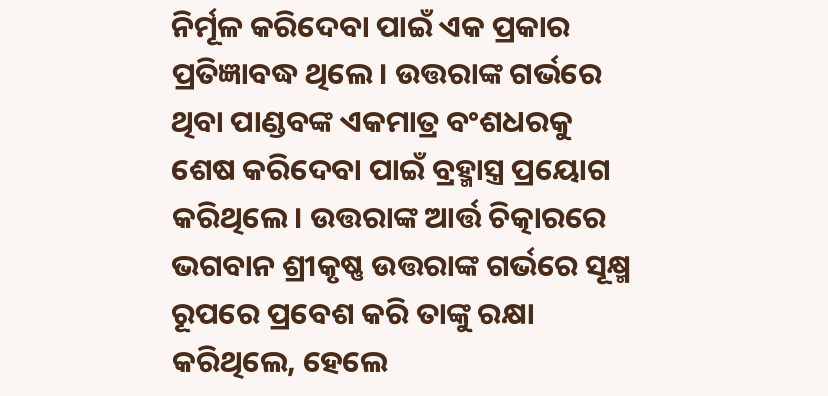ନିର୍ମୂଳ କରିଦେବା ପାଇଁ ଏକ ପ୍ରକାର ପ୍ରତିଜ୍ଞାବଦ୍ଧ ଥିଲେ। ଉତ୍ତରାଙ୍କ ଗର୍ଭରେ ଥିବା ପାଣ୍ଡବଙ୍କ ଏକମାତ୍ର ବଂଶଧରକୁ ଶେଷ କରିଦେବା ପାଇଁ ବ୍ରହ୍ମାସ୍ତ୍ର ପ୍ରୟୋଗ କରିଥିଲେ। ଉତ୍ତରାଙ୍କ ଆର୍ତ୍ତ ଚିତ୍କାରରେ ଭଗବାନ ଶ୍ରୀକୃଷ୍ଣ ଉତ୍ତରାଙ୍କ ଗର୍ଭରେ ସୂକ୍ଷ୍ମ ରୂପରେ ପ୍ରବେଶ କରି ତାଙ୍କୁ ରକ୍ଷା କରିଥିଲେ, ହେଲେ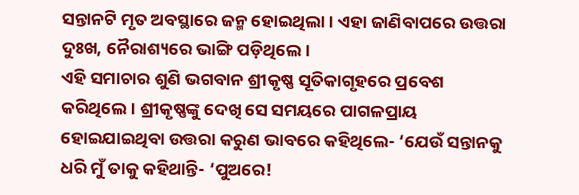ସନ୍ତାନଟି ମୃତ ଅବସ୍ଥାରେ ଜନ୍ମ ହୋଇଥିଲା। ଏହା ଜାଣିବାପରେ ଉତ୍ତରା ଦୁଃଖ, ନୈରାଶ୍ୟରେ ଭାଙ୍ଗି ପଡ଼ିଥିଲେ।
ଏହି ସମାଚାର ଶୁଣି ଭଗବାନ ଶ୍ରୀକୃଷ୍ଣ ସୂତିକାଗୃହରେ ପ୍ରବେଶ କରିଥିଲେ। ଶ୍ରୀକୃଷ୍ଣଙ୍କୁ ଦେଖି ସେ ସମୟରେ ପାଗଳପ୍ରାୟ ହୋଇଯାଇଥିବା ଉତ୍ତରା କରୁଣ ଭାବରେ କହିଥିଲେ- ‘ଯେଉଁ ସନ୍ତାନକୁ ଧରି ମୁଁ ତାକୁ କହିଥାନ୍ତି- ‘ପୁଅରେ!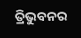ତ୍ରିଭୁବନର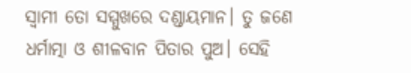ସ୍ବାମୀ ତୋ ସମ୍ମୁଖରେ ଦଣ୍ଡାୟମାନ। ତୁ ଜଣେ ଧର୍ମାତ୍ମା ଓ ଶୀଳବାନ ପିତାର ପୁଅ। ସେହି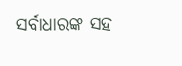ସର୍ବାଧାରଙ୍କ ସହ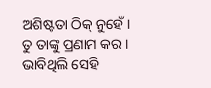ଅଶିଷ୍ଟତା ଠିକ୍‌ ନୁହେଁ। ତୁ ତାଙ୍କୁ ପ୍ରଣାମ କର। ଭାବିଥିଲି ସେହି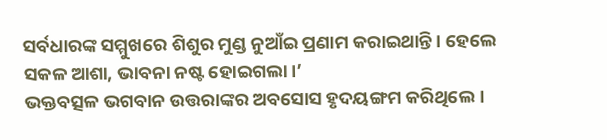ସର୍ବଧାରଙ୍କ ସମ୍ମୁଖରେ ଶିଶୁର ମୁଣ୍ଡ ନୁଆଁଇ ପ୍ରଣାମ କରାଇଥାନ୍ତି। ହେଲେ ସକଳ ଆଶା, ଭାବନା ନଷ୍ଟ ହୋଇଗଲା।’
ଭକ୍ତବତ୍ସଳ ଭଗବାନ ଉତ୍ତରାଙ୍କର ଅବସୋସ ହୃଦୟଙ୍ଗମ କରିଥିଲେ।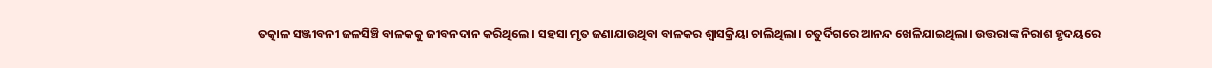ତତ୍କାଳ ସଞ୍ଜୀବନୀ ଜଳସିଞ୍ଚି ବାଳକକୁ ଜୀବନଦାନ କରିଥିଲେ। ସହସା ମୃତ ଜଣାଯାଉଥିବା ବାଳକର ଶ୍ବାସକ୍ରିୟା ଚାଲିଥିଲା। ଚତୁର୍ଦିଗରେ ଆନନ୍ଦ ଖେଳିଯାଇଥିଲା। ଉତ୍ତରାଙ୍କ ନିରାଶ ହୃଦୟରେ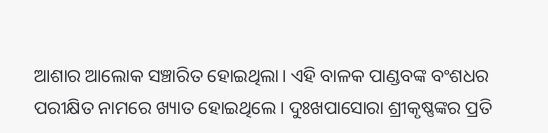ଆଶାର ଆଲୋକ ସଞ୍ଚାରିତ ହୋଇଥିଲା। ଏହି ବାଳକ ପାଣ୍ଡବଙ୍କ ବଂଶଧର ପରୀକ୍ଷିତ ନାମରେ ଖ୍ୟାତ ହୋଇଥିଲେ। ଦୁଃଖପାସୋରା ଶ୍ରୀକୃଷ୍ଣଙ୍କର ପ୍ରତି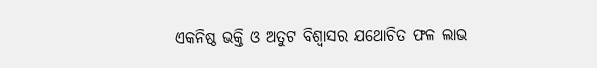ଏକନିଷ୍ଠ ଭକ୍ତି ଓ ଅତୁଟ ବିଶ୍ବାସର ଯଥୋଚିତ ଫଳ ଲାଭ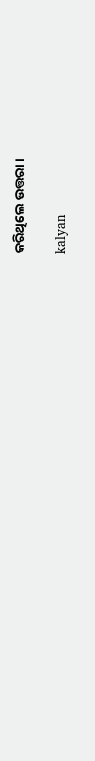କରିଥିଲେ ଉତ୍ତରା।

kalyan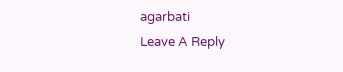agarbati
Leave A Reply